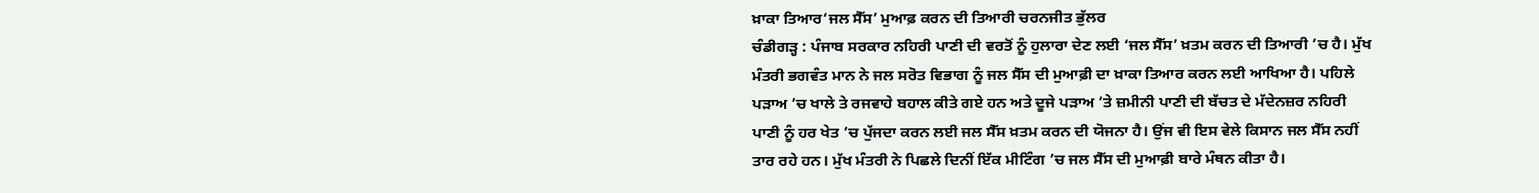ਖ਼ਾਕਾ ਤਿਆਰ‘ਜਲ ਸੈੱਸ’ ਮੁਆਫ਼ ਕਰਨ ਦੀ ਤਿਆਰੀ ਚਰਨਜੀਤ ਭੁੱਲਰ
ਚੰਡੀਗੜ੍ਹ : ਪੰਜਾਬ ਸਰਕਾਰ ਨਹਿਰੀ ਪਾਣੀ ਦੀ ਵਰਤੋਂ ਨੂੰ ਹੁਲਾਰਾ ਦੇਣ ਲਈ ‘ਜਲ ਸੈੱਸ’ ਖ਼ਤਮ ਕਰਨ ਦੀ ਤਿਆਰੀ ’ਚ ਹੈ। ਮੁੱਖ ਮੰਤਰੀ ਭਗਵੰਤ ਮਾਨ ਨੇ ਜਲ ਸਰੋਤ ਵਿਭਾਗ ਨੂੰ ਜਲ ਸੈੱਸ ਦੀ ਮੁਆਫ਼ੀ ਦਾ ਖ਼ਾਕਾ ਤਿਆਰ ਕਰਨ ਲਈ ਆਖਿਆ ਹੈ। ਪਹਿਲੇ ਪੜਾਅ ’ਚ ਖਾਲੇ ਤੇ ਰਜਵਾਹੇ ਬਹਾਲ ਕੀਤੇ ਗਏ ਹਨ ਅਤੇ ਦੂਜੇ ਪੜਾਅ ’ਤੇ ਜ਼ਮੀਨੀ ਪਾਣੀ ਦੀ ਬੱਚਤ ਦੇ ਮੱਦੇਨਜ਼ਰ ਨਹਿਰੀ ਪਾਣੀ ਨੂੰ ਹਰ ਖੇਤ ’ਚ ਪੁੱਜਦਾ ਕਰਨ ਲਈ ਜਲ ਸੈੱਸ ਖ਼ਤਮ ਕਰਨ ਦੀ ਯੋਜਨਾ ਹੈ। ਉਂਜ ਵੀ ਇਸ ਵੇਲੇ ਕਿਸਾਨ ਜਲ ਸੈੱਸ ਨਹੀਂ ਤਾਰ ਰਹੇ ਹਨ। ਮੁੱਖ ਮੰਤਰੀ ਨੇ ਪਿਛਲੇ ਦਿਨੀਂ ਇੱਕ ਮੀਟਿੰਗ ’ਚ ਜਲ ਸੈੱਸ ਦੀ ਮੁਆਫ਼ੀ ਬਾਰੇ ਮੰਥਨ ਕੀਤਾ ਹੈ।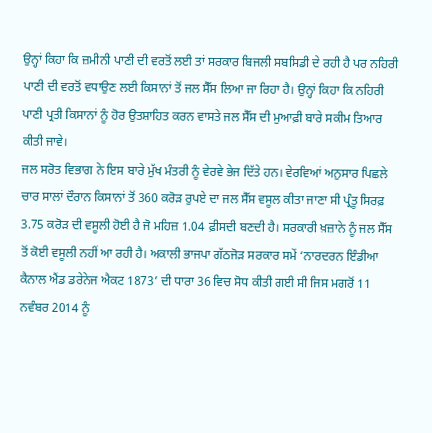ਉਨ੍ਹਾਂ ਕਿਹਾ ਕਿ ਜ਼ਮੀਨੀ ਪਾਣੀ ਦੀ ਵਰਤੋਂ ਲਈ ਤਾਂ ਸਰਕਾਰ ਬਿਜਲੀ ਸਬਸਿਡੀ ਦੇ ਰਹੀ ਹੈ ਪਰ ਨਹਿਰੀ ਪਾਣੀ ਦੀ ਵਰਤੋਂ ਵਧਾਉਣ ਲਈ ਕਿਸਾਨਾਂ ਤੋਂ ਜਲ ਸੈੱਸ ਲਿਆ ਜਾ ਰਿਹਾ ਹੈ। ਉਨ੍ਹਾਂ ਕਿਹਾ ਕਿ ਨਹਿਰੀ ਪਾਣੀ ਪ੍ਰਤੀ ਕਿਸਾਨਾਂ ਨੂੰ ਹੋਰ ਉਤਸ਼ਾਹਿਤ ਕਰਨ ਵਾਸਤੇ ਜਲ ਸੈੱਸ ਦੀ ਮੁਆਫ਼ੀ ਬਾਰੇ ਸਕੀਮ ਤਿਆਰ ਕੀਤੀ ਜਾਵੇ।
ਜਲ ਸਰੋਤ ਵਿਭਾਗ ਨੇ ਇਸ ਬਾਰੇ ਮੁੱਖ ਮੰਤਰੀ ਨੂੰ ਵੇਰਵੇ ਭੇਜ ਦਿੱਤੇ ਹਨ। ਵੇਰਵਿਆਂ ਅਨੁਸਾਰ ਪਿਛਲੇ ਚਾਰ ਸਾਲਾਂ ਦੌਰਾਨ ਕਿਸਾਨਾਂ ਤੋਂ 360 ਕਰੋੜ ਰੁਪਏ ਦਾ ਜਲ ਸੈੱਸ ਵਸੂਲ ਕੀਤਾ ਜਾਣਾ ਸੀ ਪ੍ਰੰਤੂ ਸਿਰਫ਼ 3.75 ਕਰੋੜ ਦੀ ਵਸੂਲੀ ਹੋਈ ਹੈ ਜੋ ਮਹਿਜ਼ 1.04 ਫ਼ੀਸਦੀ ਬਣਦੀ ਹੈ। ਸਰਕਾਰੀ ਖ਼ਜ਼ਾਨੇ ਨੂੰ ਜਲ ਸੈੱਸ ਤੋਂ ਕੋਈ ਵਸੂਲੀ ਨਹੀਂ ਆ ਰਹੀ ਹੈ। ਅਕਾਲੀ ਭਾਜਪਾ ਗੱਠਜੋੜ ਸਰਕਾਰ ਸਮੇਂ ‘ਨਾਰਦਰਨ ਇੰਡੀਆ ਕੈਨਾਲ ਐਂਡ ਡਰੇਨੇਜ ਐਕਟ 1873’ ਦੀ ਧਾਰਾ 36 ਵਿਚ ਸੋਧ ਕੀਤੀ ਗਈ ਸੀ ਜਿਸ ਮਗਰੋਂ 11 ਨਵੰਬਰ 2014 ਨੂੰ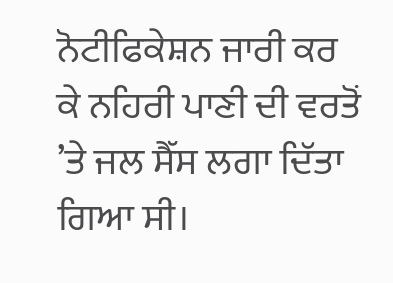ਨੋਟੀਫਿਕੇਸ਼ਨ ਜਾਰੀ ਕਰ ਕੇ ਨਹਿਰੀ ਪਾਣੀ ਦੀ ਵਰਤੋਂ ’ਤੇ ਜਲ ਸੈੱਸ ਲਗਾ ਦਿੱਤਾ ਗਿਆ ਸੀ।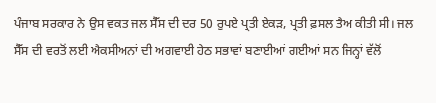ਪੰਜਾਬ ਸਰਕਾਰ ਨੇ ਉਸ ਵਕਤ ਜਲ ਸੈੱਸ ਦੀ ਦਰ 50 ਰੁਪਏ ਪ੍ਰਤੀ ਏਕੜ, ਪ੍ਰਤੀ ਫ਼ਸਲ ਤੈਅ ਕੀਤੀ ਸੀ। ਜਲ ਸੈੱਸ ਦੀ ਵਰਤੋਂ ਲਈ ਐਕਸੀਅਨਾਂ ਦੀ ਅਗਵਾਈ ਹੇਠ ਸਭਾਵਾਂ ਬਣਾਈਆਂ ਗਈਆਂ ਸਨ ਜਿਨ੍ਹਾਂ ਵੱਲੋਂ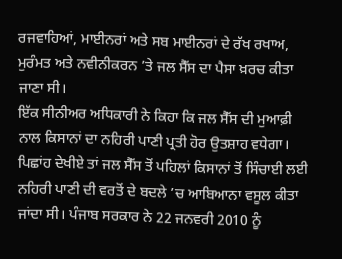ਰਜਵਾਹਿਆਂ, ਮਾਈਨਰਾਂ ਅਤੇ ਸਬ ਮਾਈਨਰਾਂ ਦੇ ਰੱਖ ਰਖਾਅ, ਮੁਰੰਮਤ ਅਤੇ ਨਵੀਨੀਕਰਨ ’ਤੇ ਜਲ ਸੈੱਸ ਦਾ ਪੈਸਾ ਖ਼ਰਚ ਕੀਤਾ ਜਾਣਾ ਸੀ।
ਇੱਕ ਸੀਨੀਅਰ ਅਧਿਕਾਰੀ ਨੇ ਕਿਹਾ ਕਿ ਜਲ ਸੈੱਸ ਦੀ ਮੁਆਫ਼ੀ ਨਾਲ ਕਿਸਾਨਾਂ ਦਾ ਨਹਿਰੀ ਪਾਣੀ ਪ੍ਰਤੀ ਹੋਰ ਉਤਸ਼ਾਹ ਵਧੇਗਾ। ਪਿਛਾਂਹ ਦੇਖੀਏ ਤਾਂ ਜਲ ਸੈੱਸ ਤੋਂ ਪਹਿਲਾਂ ਕਿਸਾਨਾਂ ਤੋਂ ਸਿੰਚਾਈ ਲਈ ਨਹਿਰੀ ਪਾਣੀ ਦੀ ਵਰਤੋਂ ਦੇ ਬਦਲੇ ’ਚ ਆਬਿਆਨਾ ਵਸੂਲ ਕੀਤਾ ਜਾਂਦਾ ਸੀ। ਪੰਜਾਬ ਸਰਕਾਰ ਨੇ 22 ਜਨਵਰੀ 2010 ਨੂੰ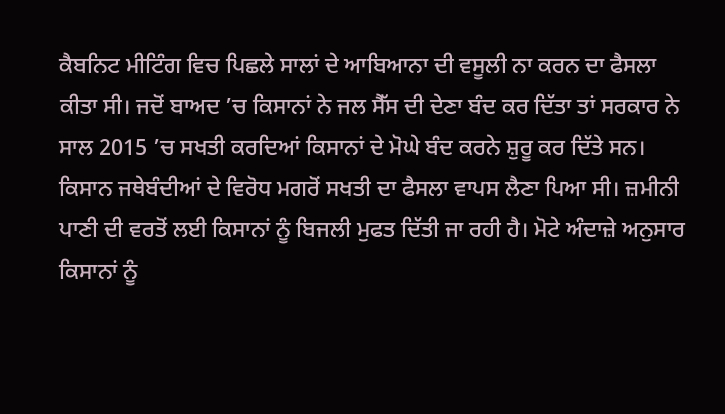ਕੈਬਨਿਟ ਮੀਟਿੰਗ ਵਿਚ ਪਿਛਲੇ ਸਾਲਾਂ ਦੇ ਆਬਿਆਨਾ ਦੀ ਵਸੂਲੀ ਨਾ ਕਰਨ ਦਾ ਫੈਸਲਾ ਕੀਤਾ ਸੀ। ਜਦੋਂ ਬਾਅਦ ’ਚ ਕਿਸਾਨਾਂ ਨੇ ਜਲ ਸੈੱਸ ਦੀ ਦੇਣਾ ਬੰਦ ਕਰ ਦਿੱਤਾ ਤਾਂ ਸਰਕਾਰ ਨੇ ਸਾਲ 2015 ’ਚ ਸਖਤੀ ਕਰਦਿਆਂ ਕਿਸਾਨਾਂ ਦੇ ਮੋਘੇ ਬੰਦ ਕਰਨੇ ਸ਼ੁਰੂ ਕਰ ਦਿੱਤੇ ਸਨ। ਕਿਸਾਨ ਜਥੇਬੰਦੀਆਂ ਦੇ ਵਿਰੋਧ ਮਗਰੋਂ ਸਖਤੀ ਦਾ ਫੈਸਲਾ ਵਾਪਸ ਲੈਣਾ ਪਿਆ ਸੀ। ਜ਼ਮੀਨੀ ਪਾਣੀ ਦੀ ਵਰਤੋਂ ਲਈ ਕਿਸਾਨਾਂ ਨੂੰ ਬਿਜਲੀ ਮੁਫਤ ਦਿੱਤੀ ਜਾ ਰਹੀ ਹੈ। ਮੋਟੇ ਅੰਦਾਜ਼ੇ ਅਨੁਸਾਰ ਕਿਸਾਨਾਂ ਨੂੰ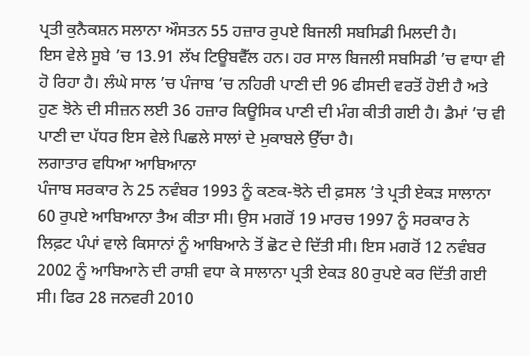ਪ੍ਰਤੀ ਕੁਨੈਕਸ਼ਨ ਸਲਾਨਾ ਔਸਤਨ 55 ਹਜ਼ਾਰ ਰੁਪਏ ਬਿਜਲੀ ਸਬਸਿਡੀ ਮਿਲਦੀ ਹੈ।
ਇਸ ਵੇਲੇ ਸੂਬੇ ’ਚ 13.91 ਲੱਖ ਟਿਊਬਵੈੱਲ ਹਨ। ਹਰ ਸਾਲ ਬਿਜਲੀ ਸਬਸਿਡੀ ’ਚ ਵਾਧਾ ਵੀ ਹੋ ਰਿਹਾ ਹੈ। ਲੰਘੇ ਸਾਲ ’ਚ ਪੰਜਾਬ ’ਚ ਨਹਿਰੀ ਪਾਣੀ ਦੀ 96 ਫੀਸਦੀ ਵਰਤੋਂ ਹੋਈ ਹੈ ਅਤੇ ਹੁਣ ਝੋਨੇ ਦੀ ਸੀਜ਼ਨ ਲਈ 36 ਹਜ਼ਾਰ ਕਿਊਸਿਕ ਪਾਣੀ ਦੀ ਮੰਗ ਕੀਤੀ ਗਈ ਹੈ। ਡੈਮਾਂ ’ਚ ਵੀ ਪਾਣੀ ਦਾ ਪੱਧਰ ਇਸ ਵੇਲੇ ਪਿਛਲੇ ਸਾਲਾਂ ਦੇ ਮੁਕਾਬਲੇ ਉੱਚਾ ਹੈ।
ਲਗਾਤਾਰ ਵਧਿਆ ਆਬਿਆਨਾ
ਪੰਜਾਬ ਸਰਕਾਰ ਨੇ 25 ਨਵੰਬਰ 1993 ਨੂੰ ਕਣਕ-ਝੋਨੇ ਦੀ ਫ਼ਸਲ ’ਤੇ ਪ੍ਰਤੀ ਏਕੜ ਸਾਲਾਨਾ 60 ਰੁਪਏ ਆਬਿਆਨਾ ਤੈਅ ਕੀਤਾ ਸੀ। ਉਸ ਮਗਰੋਂ 19 ਮਾਰਚ 1997 ਨੂੰ ਸਰਕਾਰ ਨੇ ਲਿਫ਼ਟ ਪੰਪਾਂ ਵਾਲੇ ਕਿਸਾਨਾਂ ਨੂੰ ਆਬਿਆਨੇ ਤੋਂ ਛੋਟ ਦੇ ਦਿੱਤੀ ਸੀ। ਇਸ ਮਗਰੋਂ 12 ਨਵੰਬਰ 2002 ਨੂੰ ਆਬਿਆਨੇ ਦੀ ਰਾਸ਼ੀ ਵਧਾ ਕੇ ਸਾਲਾਨਾ ਪ੍ਰਤੀ ਏਕੜ 80 ਰੁਪਏ ਕਰ ਦਿੱਤੀ ਗਈ ਸੀ। ਫਿਰ 28 ਜਨਵਰੀ 2010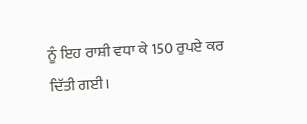ਨੂੰ ਇਹ ਰਾਸ਼ੀ ਵਧਾ ਕੇ 150 ਰੁਪਏ ਕਰ ਦਿੱਤੀ ਗਈ।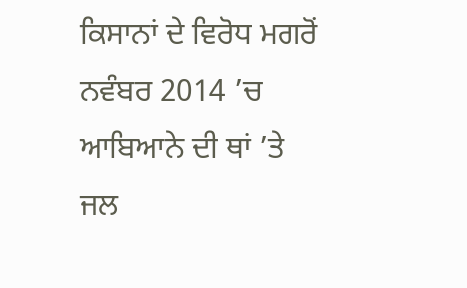ਕਿਸਾਨਾਂ ਦੇ ਵਿਰੋਧ ਮਗਰੋਂ ਨਵੰਬਰ 2014 ’ਚ ਆਬਿਆਨੇ ਦੀ ਥਾਂ ’ਤੇ ਜਲ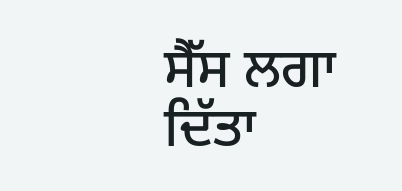ਸੈੱਸ ਲਗਾ ਦਿੱਤਾ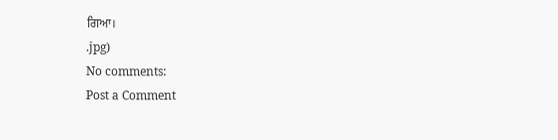ਗਿਆ।
.jpg)
No comments:
Post a Comment